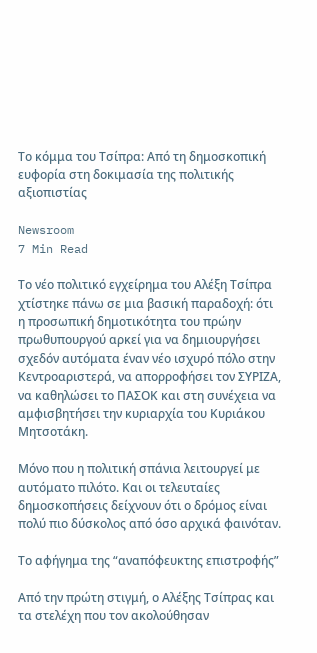Το κόμμα του Τσίπρα: Από τη δημοσκοπική ευφορία στη δοκιμασία της πολιτικής αξιοπιστίας

Newsroom
7 Min Read

Το νέο πολιτικό εγχείρημα του Αλέξη Τσίπρα χτίστηκε πάνω σε μια βασική παραδοχή: ότι η προσωπική δημοτικότητα του πρώην πρωθυπουργού αρκεί για να δημιουργήσει σχεδόν αυτόματα έναν νέο ισχυρό πόλο στην Κεντροαριστερά, να απορροφήσει τον ΣΥΡΙΖΑ, να καθηλώσει το ΠΑΣΟΚ και στη συνέχεια να αμφισβητήσει την κυριαρχία του Κυριάκου Μητσοτάκη.

Μόνο που η πολιτική σπάνια λειτουργεί με αυτόματο πιλότο. Και οι τελευταίες δημοσκοπήσεις δείχνουν ότι ο δρόμος είναι πολύ πιο δύσκολος από όσο αρχικά φαινόταν.

Το αφήγημα της “αναπόφευκτης επιστροφής”

Από την πρώτη στιγμή, ο Αλέξης Τσίπρας και τα στελέχη που τον ακολούθησαν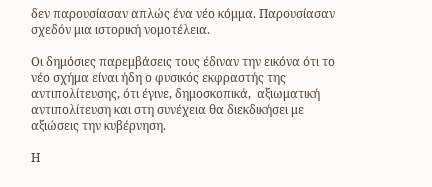δεν παρουσίασαν απλώς ένα νέο κόμμα. Παρουσίασαν σχεδόν μια ιστορική νομοτέλεια.

Οι δημόσιες παρεμβάσεις τους έδιναν την εικόνα ότι το νέο σχήμα είναι ήδη ο φυσικός εκφραστής της αντιπολίτευσης, ότι έγινε, δημοσκοπικά,  αξιωματική αντιπολίτευση και στη συνέχεια θα διεκδικήσει με αξιώσεις την κυβέρνηση.

Η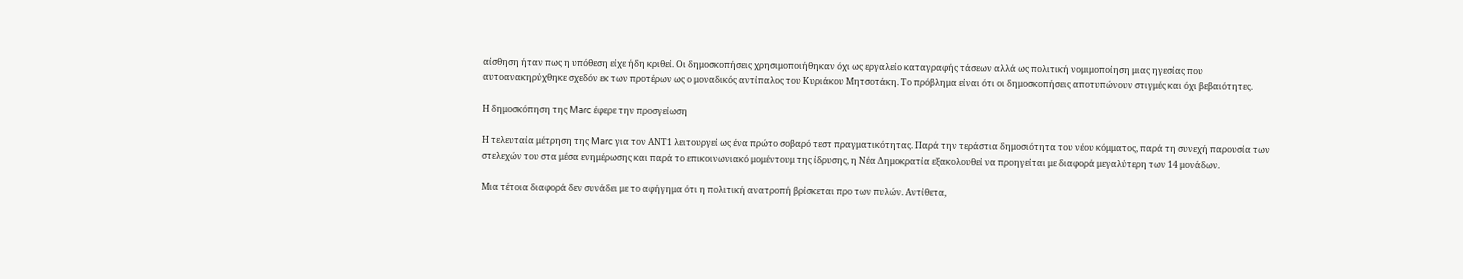αίσθηση ήταν πως η υπόθεση είχε ήδη κριθεί. Οι δημοσκοπήσεις χρησιμοποιήθηκαν όχι ως εργαλείο καταγραφής τάσεων αλλά ως πολιτική νομιμοποίηση μιας ηγεσίας που αυτοανακηρύχθηκε σχεδόν εκ των προτέρων ως ο μοναδικός αντίπαλος του Κυριάκου Μητσοτάκη. Το πρόβλημα είναι ότι οι δημοσκοπήσεις αποτυπώνουν στιγμές και όχι βεβαιότητες.

Η δημοσκόπηση της Marc έφερε την προσγείωση

Η τελευταία μέτρηση της Marc για τον ΑΝΤ1 λειτουργεί ως ένα πρώτο σοβαρό τεστ πραγματικότητας. Παρά την τεράστια δημοσιότητα του νέου κόμματος, παρά τη συνεχή παρουσία των στελεχών του στα μέσα ενημέρωσης και παρά το επικοινωνιακό μομέντουμ της ίδρυσης, η Νέα Δημοκρατία εξακολουθεί να προηγείται με διαφορά μεγαλύτερη των 14 μονάδων.

Μια τέτοια διαφορά δεν συνάδει με το αφήγημα ότι η πολιτική ανατροπή βρίσκεται προ των πυλών. Αντίθετα,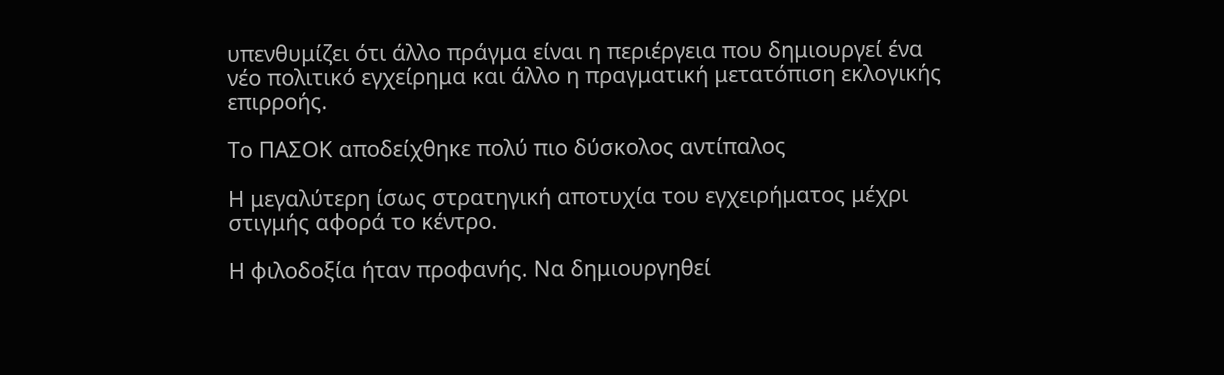υπενθυμίζει ότι άλλο πράγμα είναι η περιέργεια που δημιουργεί ένα νέο πολιτικό εγχείρημα και άλλο η πραγματική μετατόπιση εκλογικής επιρροής.

Το ΠΑΣΟΚ αποδείχθηκε πολύ πιο δύσκολος αντίπαλος

Η μεγαλύτερη ίσως στρατηγική αποτυχία του εγχειρήματος μέχρι στιγμής αφορά το κέντρο.

Η φιλοδοξία ήταν προφανής. Να δημιουργηθεί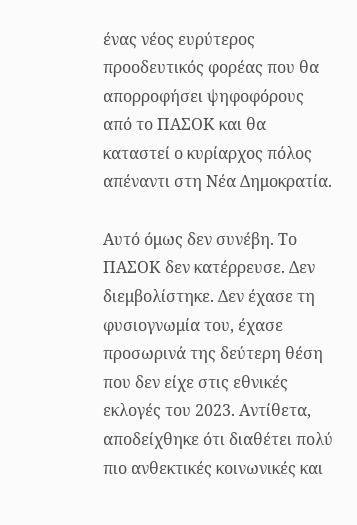ένας νέος ευρύτερος προοδευτικός φορέας που θα απορροφήσει ψηφοφόρους από το ΠΑΣΟΚ και θα καταστεί ο κυρίαρχος πόλος απέναντι στη Νέα Δημοκρατία.

Αυτό όμως δεν συνέβη. Το ΠΑΣΟΚ δεν κατέρρευσε. Δεν διεμβολίστηκε. Δεν έχασε τη φυσιογνωμία του, έχασε προσωρινά της δεύτερη θέση που δεν είχε στις εθνικές εκλογές του 2023. Αντίθετα, αποδείχθηκε ότι διαθέτει πολύ πιο ανθεκτικές κοινωνικές και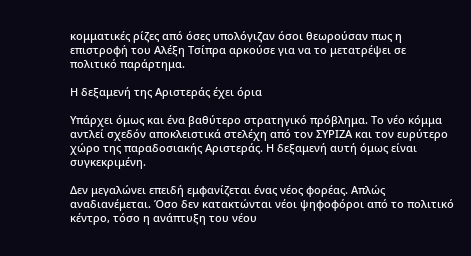κομματικές ρίζες από όσες υπολόγιζαν όσοι θεωρούσαν πως η επιστροφή του Αλέξη Τσίπρα αρκούσε για να το μετατρέψει σε πολιτικό παράρτημα.

Η δεξαμενή της Αριστεράς έχει όρια

Υπάρχει όμως και ένα βαθύτερο στρατηγικό πρόβλημα. Το νέο κόμμα αντλεί σχεδόν αποκλειστικά στελέχη από τον ΣΥΡΙΖΑ και τον ευρύτερο χώρο της παραδοσιακής Αριστεράς. Η δεξαμενή αυτή όμως είναι συγκεκριμένη.

Δεν μεγαλώνει επειδή εμφανίζεται ένας νέος φορέας. Απλώς αναδιανέμεται. Όσο δεν κατακτώνται νέοι ψηφοφόροι από το πολιτικό κέντρο, τόσο η ανάπτυξη του νέου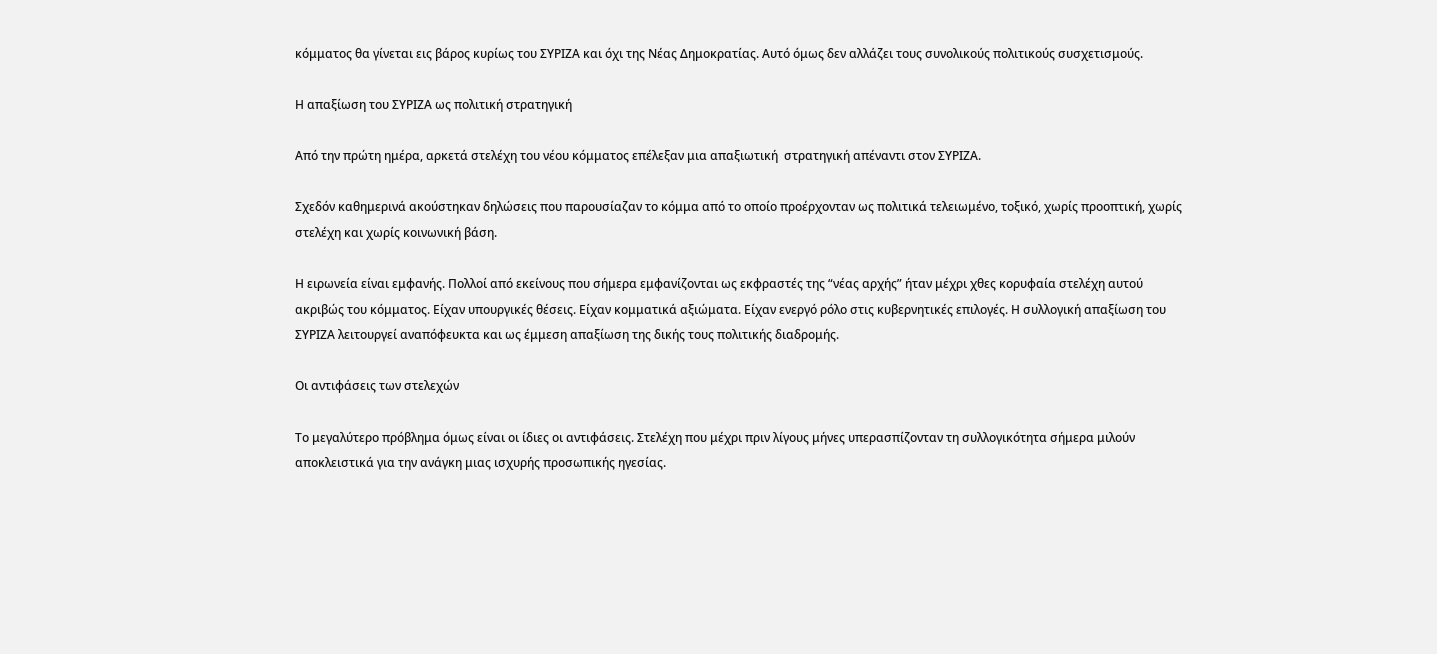κόμματος θα γίνεται εις βάρος κυρίως του ΣΥΡΙΖΑ και όχι της Νέας Δημοκρατίας. Αυτό όμως δεν αλλάζει τους συνολικούς πολιτικούς συσχετισμούς.

Η απαξίωση του ΣΥΡΙΖΑ ως πολιτική στρατηγική

Από την πρώτη ημέρα, αρκετά στελέχη του νέου κόμματος επέλεξαν μια απαξιωτική  στρατηγική απέναντι στον ΣΥΡΙΖΑ.

Σχεδόν καθημερινά ακούστηκαν δηλώσεις που παρουσίαζαν το κόμμα από το οποίο προέρχονταν ως πολιτικά τελειωμένο, τοξικό, χωρίς προοπτική, χωρίς στελέχη και χωρίς κοινωνική βάση.

Η ειρωνεία είναι εμφανής. Πολλοί από εκείνους που σήμερα εμφανίζονται ως εκφραστές της “νέας αρχής” ήταν μέχρι χθες κορυφαία στελέχη αυτού ακριβώς του κόμματος. Είχαν υπουργικές θέσεις. Είχαν κομματικά αξιώματα. Είχαν ενεργό ρόλο στις κυβερνητικές επιλογές. Η συλλογική απαξίωση του ΣΥΡΙΖΑ λειτουργεί αναπόφευκτα και ως έμμεση απαξίωση της δικής τους πολιτικής διαδρομής.

Οι αντιφάσεις των στελεχών

Το μεγαλύτερο πρόβλημα όμως είναι οι ίδιες οι αντιφάσεις. Στελέχη που μέχρι πριν λίγους μήνες υπερασπίζονταν τη συλλογικότητα σήμερα μιλούν αποκλειστικά για την ανάγκη μιας ισχυρής προσωπικής ηγεσίας.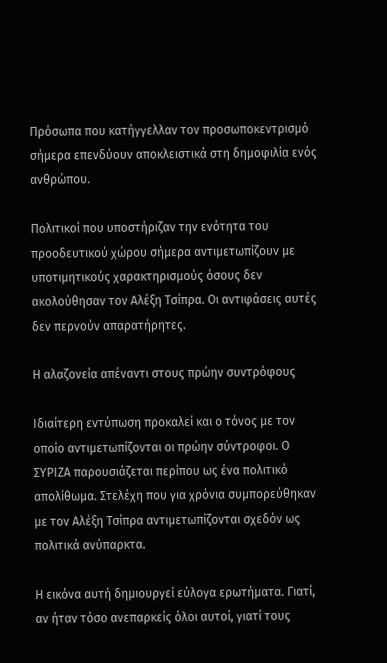Πρόσωπα που κατήγγελλαν τον προσωποκεντρισμό σήμερα επενδύουν αποκλειστικά στη δημοφιλία ενός ανθρώπου.

Πολιτικοί που υποστήριζαν την ενότητα του προοδευτικού χώρου σήμερα αντιμετωπίζουν με υποτιμητικούς χαρακτηρισμούς όσους δεν ακολούθησαν τον Αλέξη Τσίπρα. Οι αντιφάσεις αυτές δεν περνούν απαρατήρητες.

Η αλαζονεία απέναντι στους πρώην συντρόφους

Ιδιαίτερη εντύπωση προκαλεί και ο τόνος με τον οποίο αντιμετωπίζονται οι πρώην σύντροφοι. Ο ΣΥΡΙΖΑ παρουσιάζεται περίπου ως ένα πολιτικό απολίθωμα. Στελέχη που για χρόνια συμπορεύθηκαν με τον Αλέξη Τσίπρα αντιμετωπίζονται σχεδόν ως πολιτικά ανύπαρκτα.

Η εικόνα αυτή δημιουργεί εύλογα ερωτήματα. Γιατί, αν ήταν τόσο ανεπαρκείς όλοι αυτοί, γιατί τους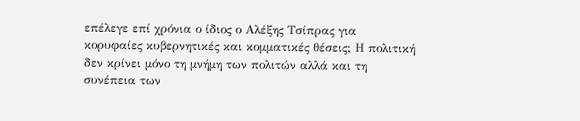επέλεγε επί χρόνια ο ίδιος ο Αλέξης Τσίπρας για κορυφαίες κυβερνητικές και κομματικές θέσεις; Η πολιτική δεν κρίνει μόνο τη μνήμη των πολιτών αλλά και τη συνέπεια των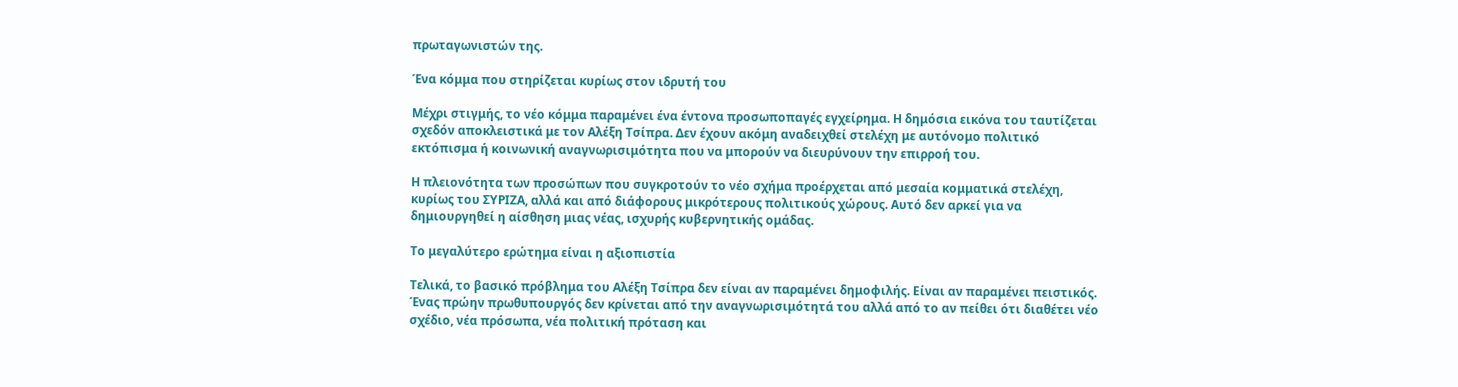πρωταγωνιστών της.

Ένα κόμμα που στηρίζεται κυρίως στον ιδρυτή του

Μέχρι στιγμής, το νέο κόμμα παραμένει ένα έντονα προσωποπαγές εγχείρημα. Η δημόσια εικόνα του ταυτίζεται σχεδόν αποκλειστικά με τον Αλέξη Τσίπρα. Δεν έχουν ακόμη αναδειχθεί στελέχη με αυτόνομο πολιτικό εκτόπισμα ή κοινωνική αναγνωρισιμότητα που να μπορούν να διευρύνουν την επιρροή του.

Η πλειονότητα των προσώπων που συγκροτούν το νέο σχήμα προέρχεται από μεσαία κομματικά στελέχη, κυρίως του ΣΥΡΙΖΑ, αλλά και από διάφορους μικρότερους πολιτικούς χώρους. Αυτό δεν αρκεί για να δημιουργηθεί η αίσθηση μιας νέας, ισχυρής κυβερνητικής ομάδας.

Το μεγαλύτερο ερώτημα είναι η αξιοπιστία

Τελικά, το βασικό πρόβλημα του Αλέξη Τσίπρα δεν είναι αν παραμένει δημοφιλής. Είναι αν παραμένει πειστικός. Ένας πρώην πρωθυπουργός δεν κρίνεται από την αναγνωρισιμότητά του αλλά από το αν πείθει ότι διαθέτει νέο σχέδιο, νέα πρόσωπα, νέα πολιτική πρόταση και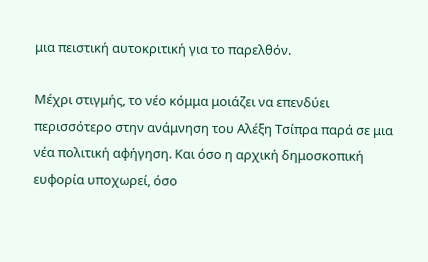μια πειστική αυτοκριτική για το παρελθόν.

Μέχρι στιγμής, το νέο κόμμα μοιάζει να επενδύει περισσότερο στην ανάμνηση του Αλέξη Τσίπρα παρά σε μια νέα πολιτική αφήγηση. Και όσο η αρχική δημοσκοπική ευφορία υποχωρεί, όσο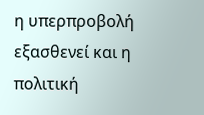η υπερπροβολή εξασθενεί και η πολιτική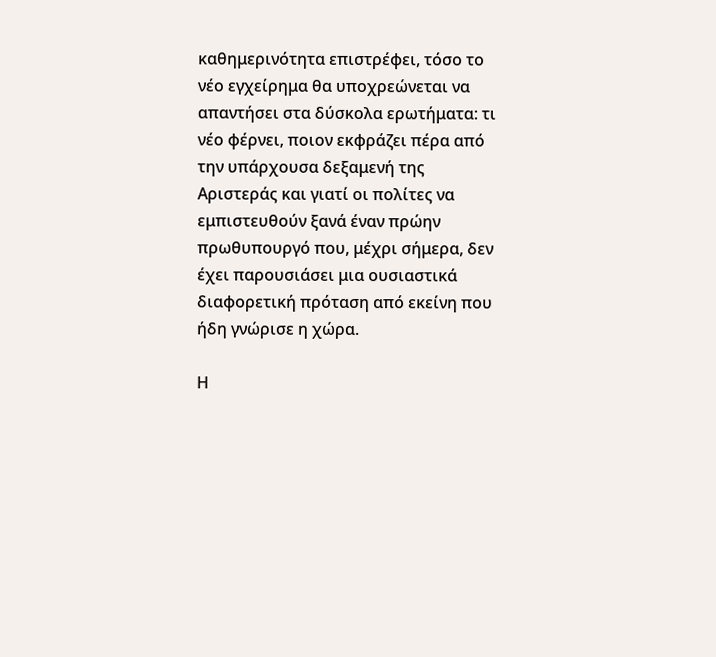καθημερινότητα επιστρέφει, τόσο το νέο εγχείρημα θα υποχρεώνεται να απαντήσει στα δύσκολα ερωτήματα: τι νέο φέρνει, ποιον εκφράζει πέρα από την υπάρχουσα δεξαμενή της Αριστεράς και γιατί οι πολίτες να εμπιστευθούν ξανά έναν πρώην πρωθυπουργό που, μέχρι σήμερα, δεν έχει παρουσιάσει μια ουσιαστικά διαφορετική πρόταση από εκείνη που ήδη γνώρισε η χώρα.

Η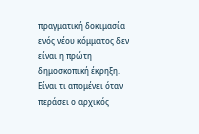πραγματική δοκιμασία ενός νέου κόμματος δεν είναι η πρώτη δημοσκοπική έκρηξη. Είναι τι απομένει όταν περάσει ο αρχικός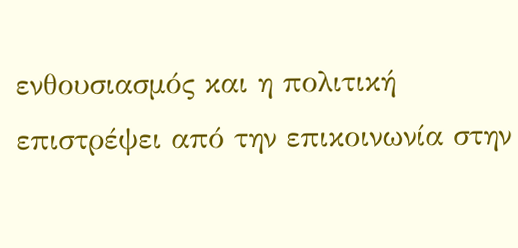ενθουσιασμός και η πολιτική επιστρέψει από την επικοινωνία στην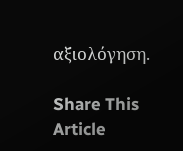αξιολόγηση.

Share This Article